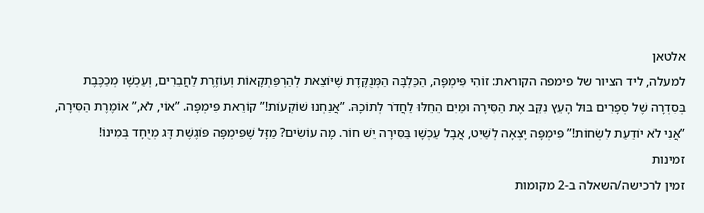אלטאן
למעלה, ליד הציור של פימפה הקוראת: זוֹהִי פִּימְפָּה, הַכַּלְבָּה הַמְּנֻקֶּדֶת שֶׁיּוֹצֵאת לְהַרְפַּתְקָאוֹת וְעוֹזֶרֶת לַחֲבֵרִים, וְעַכְשָׁו מְכַכֶּבֶת בְּסִדְרָה שֶׁל סְפָרִים בּוּל הָעֵץ נִקֵּב אֶת הַסִּירָה וּמַיִם הֵחֵלּוּ לַחֲדֹר לְתוֹכָהּ. ”אֲנַחְנוּ שׁוֹקְעוֹת!” קוֹרֵאת פִּימְפָּה. ”אוֹי, לֹא,” אוֹמֶרֶת הַסִּירָה, ”אֲנִי לֹא יוֹדַעַת לִשְׂחוֹת!” פִּימְפָּה יָצְאָה לְשַׁיִט, אֲבָל עַכְשָׁו בַּסִּירָה יֵשׁ חוֹר. מָה עוֹשִׂים? מַזָּל שֶׁפִּימְפָּה פּוֹגֶשֶׁת דָּג מְיֻחָד בְּמִינוֹ!
זמינות
זמין לרכישה/השאלה ב-2 מקומות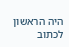היה הראשון לכתוב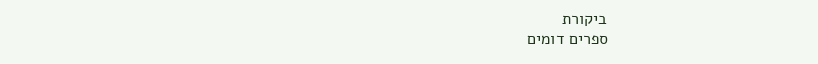ביקורת
ספרים דומים